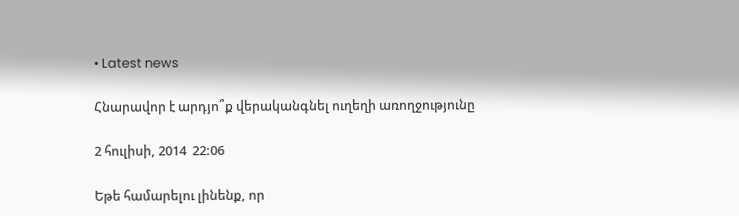• Latest news

Հնարավոր է արդյո՞ք վերականգնել ուղեղի առողջությունը

2 հուլիսի, 2014  22:06

Եթե համարելու լինենք, որ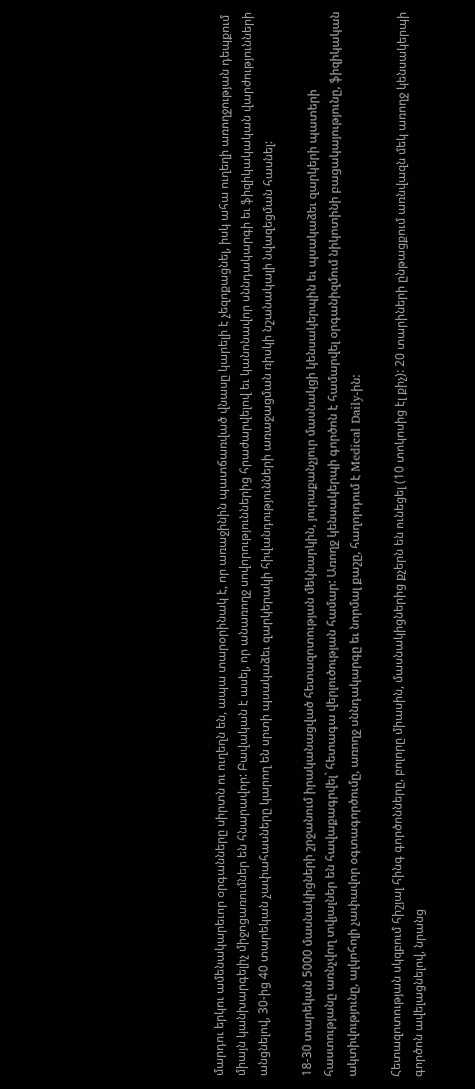մարդու երկու ամենակարեւոր օրգանները սիրտն ու ուղեղն են, ապա տարօրինակ է, որ առաջինին պատճառված վնասը կարելի է չեզոքացնել, իսկ ահա ուղեղի առողջության դեպքում միայն կանխարգելիչ միջոցառումներ են հնարավոր: Բավական է ասել, որ անառողջ սովորություններից հրաժարվելով եւ կանոնավոր սննդակարգի եւ ֆիզիկակական վարժությունների անցնելով, 30-ից 40 տարեկան չափահասները կարող են սրտի պսակաձեւ զարկերակի հիվանդությունների առաջացման ռիսկի նշանակալի նվազեցման հասնել:

18-30 տարեկան 5000 մասնակիցների շրջանում իրականացված հետազոտության մեկնարկին, յուրաքանչյուր մասնակցի կենսակերպին եւ պսակաձեւ զարկերի պատերի հաստությանը առնչվող տվյալներ են հավաքագրվել` հետագա վերլուծության համար: Առողջ կենսակերպի գործոն է համարվել օրգանիզմում նիկոտինի բացակայությունը, ֆիզիկական ակտիվությունը, ալկոհոլի չափավոր օգտագործումը, առողջ սննդակարգը եւ նորմալ քաշը, հաղորդում է Medical Daily-ին:

Հետազոտության սկզբում հիշյալ հինգ գործոնները, բոլորը միասին, մասնակիցներից քչերն են ունեցել (10 տոկոսից էլ քիչ): 20 տարիների ընթացքում առնվազն մեկ առողջ կենսակերպի գործոն ավելացնելով, նրանց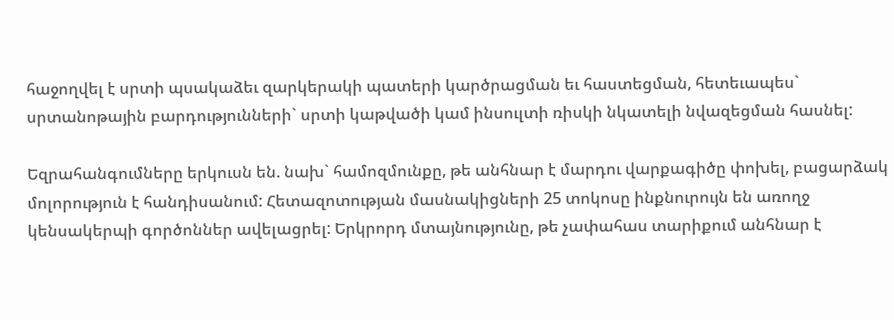հաջողվել է սրտի պսակաձեւ զարկերակի պատերի կարծրացման եւ հաստեցման, հետեւապես` սրտանոթային բարդությունների` սրտի կաթվածի կամ ինսուլտի ռիսկի նկատելի նվազեցման հասնել:

Եզրահանգումները երկուսն են. նախ` համոզմունքը, թե անհնար է մարդու վարքագիծը փոխել, բացարձակ մոլորություն է հանդիսանում: Հետազոտության մասնակիցների 25 տոկոսը ինքնուրույն են առողջ կենսակերպի գործոններ ավելացրել: Երկրորդ մտայնությունը, թե չափահաս տարիքում անհնար է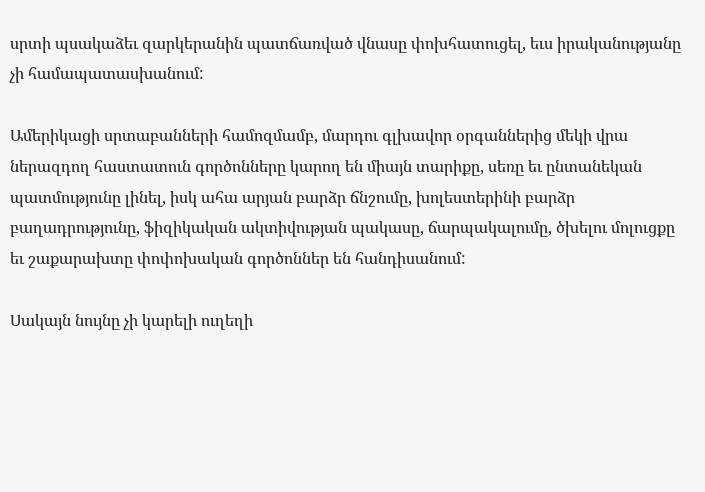սրտի պսակաձեւ զարկերանին պատճառված վնասը փոխհատուցել, եւս իրականությանը չի համապատասխանում:

Ամերիկացի սրտաբանների համոզմամբ, մարդու գլխավոր օրգաններից մեկի վրա ներազդող հաստատուն գործոնները կարող են միայն տարիքը, սեռը եւ ընտանեկան պատմությունը լինել, իսկ ահա արյան բարձր ճնշումը, խոլեստերինի բարձր բաղադրությունը, ֆիզիկական ակտիվության պակասը, ճարպակալումը, ծխելու մոլուցքը եւ շաքարախտը փոփոխական գործոններ են հանդիսանում:

Սակայն նույնը չի կարելի ուղեղի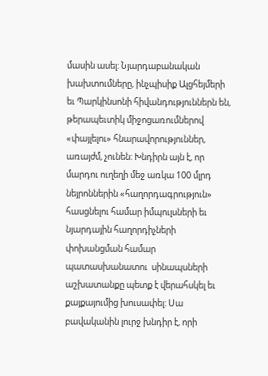մասին ասել: Նյարդաբանական խախտումները, ինչպիսիք Ալցհեյմերի եւ Պարկինսոնի հիվանդություններն են, թերապեւտիկ միջոցառումներով «փայլելու» հնարավորություններ, առայժմ, չունեն: Խնդիրն այն է, որ մարդու ուղեղի մեջ առկա 100 մլրդ նեյրոններին «հաղորդագրություն» հասցնելու համար իմպուլսների եւ նյարդային հաղորդիչների փոխանցման համար պատասխանատու  սինապսների աշխատանքը պետք է վերահսկել եւ քայքայումից խուսափել: Սա բավականին լուրջ խնդիր է, որի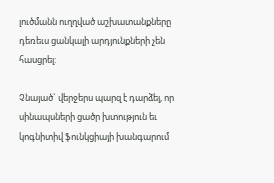լուծմանն ուղղված աշխատանքները դեռեւս ցանկալի արդյունքների չեն հասցրել:

Չնայած` վերջերս պարզ է դարձել, որ սինապսների ցածր խտություն եւ կոգնիտիվ ֆունկցիայի խանգարում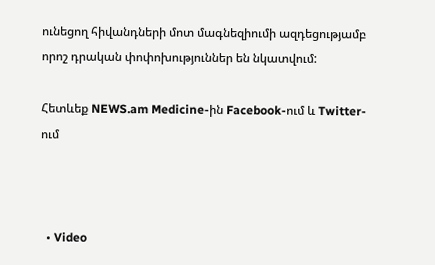ունեցող հիվանդների մոտ մագնեզիումի ազդեցությամբ որոշ դրական փոփոխություններ են նկատվում:

Հետևեք NEWS.am Medicine-ին Facebook-ում և Twitter-ում



  • Video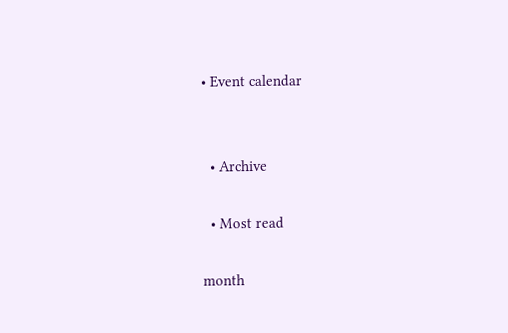• Event calendar


  • Archive

  • Most read

month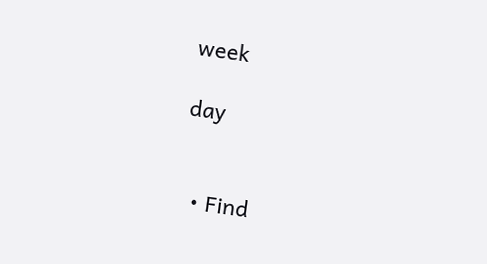week

day


  • Find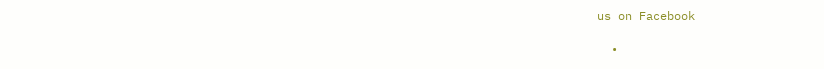us on Facebook

  •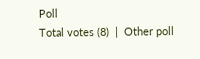Poll
Total votes (8)  |  Other poll